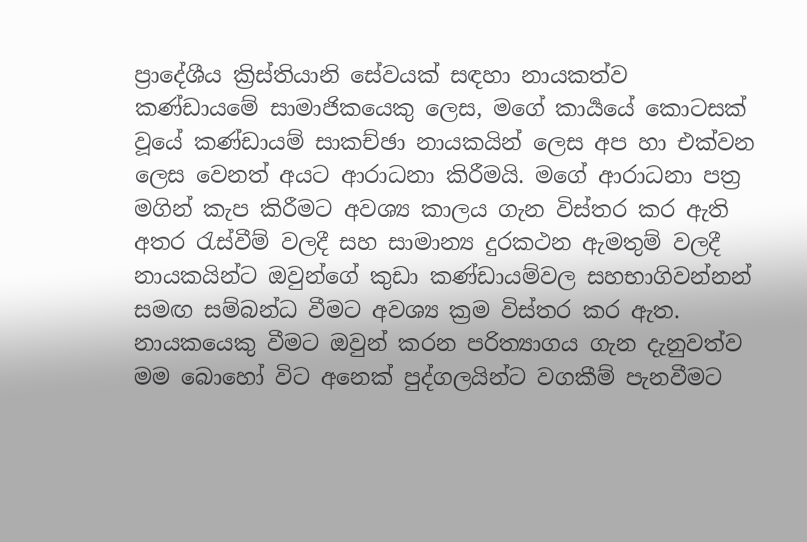ප්‍රාදේශීය ක්‍රිස්තියානි සේවයක් සඳහා නායකත්ව කණ්ඩායමේ සාමාජිකයෙකු ලෙස, මගේ කාර්‍යයේ කොටසක් වූයේ කණ්ඩායම් සාකච්ඡා නායකයින් ලෙස අප හා එක්වන ලෙස වෙනත් අයට ආරාධනා කිරීමයි. මගේ ආරාධනා පත්‍ර මගින් කැප කිරීමට අවශ්‍ය කාලය ගැන විස්තර කර ඇති අතර රැස්වීම් වලදී සහ සාමාන්‍ය දුරකථන ඇමතුම් වලදී නායකයින්ට ඔවුන්ගේ කුඩා කණ්ඩායම්වල සහභාගිවන්නන් සමඟ සම්බන්ධ වීමට අවශ්‍ය ක්‍රම විස්තර කර ඇත. නායකයෙකු වීමට ඔවුන් කරන පරිත්‍යාගය ගැන දැනුවත්ව මම බොහෝ විට අනෙක් පුද්ගලයින්ට වගකීම් පැනවීමට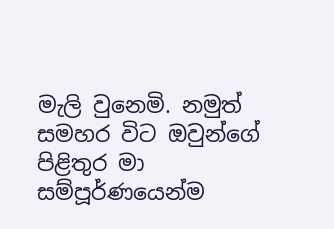මැලි වුනෙමි. නමුත් සමහර විට ඔවුන්ගේ පිළිතුර මා සම්පූර්ණයෙන්ම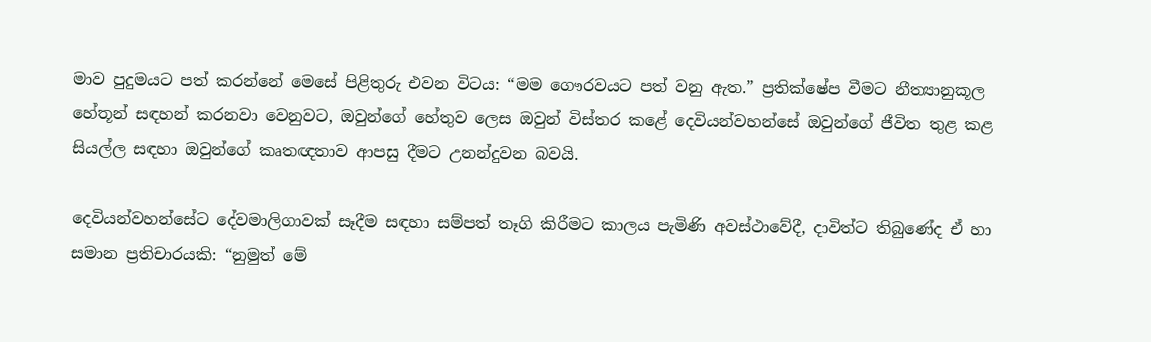මාව පුදුමයට පත් කරන්නේ මෙසේ පිළිතුරු එවන විටය: “මම ගෞරවයට පත් වනු ඇත.” ප්‍රතික්ෂේප වීමට නීත්‍යානුකූල හේතූන් සඳහන් කරනවා වෙනුවට, ඔවුන්ගේ හේතුව ලෙස ඔවුන් විස්තර කළේ දෙවියන්වහන්සේ ඔවුන්ගේ ජීවිත තුළ කළ සියල්ල සඳහා ඔවුන්ගේ කෘතඥතාව ආපසු දීමට උනන්දුවන බවයි.

දෙවියන්වහන්සේට දේවමාලිගාවක් සෑදීම සඳහා සම්පත් තෑගි කිරීමට කාලය පැමිණි අවස්ථාවේදී, දාවිත්ට තිබුණේද ඒ හා සමාන ප්‍රතිචාරයකි: “නුමුත් මේ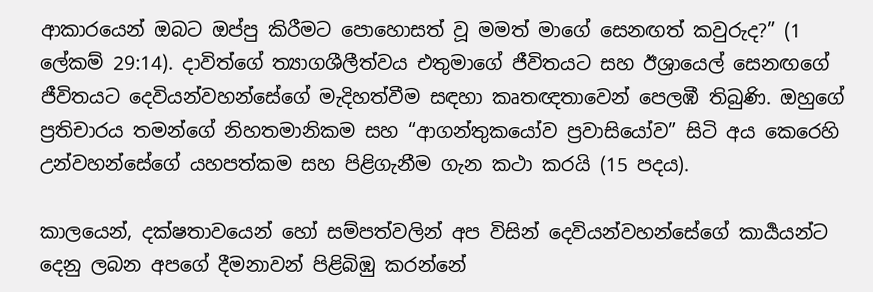ආකාරයෙන් ඔබට ඔප්පු කිරීමට පොහොසත් වූ මමත් මාගේ සෙනඟත් කවුරුද?” (1 ලේකම් 29:14). දාවිත්ගේ ත්‍යාගශීලීත්වය එතුමාගේ ජීවිතයට සහ ඊශ්‍රායෙල් සෙනඟගේ ජීවිතයට දෙවියන්වහන්සේගේ මැදිහත්වීම සඳහා කෘතඥතාවෙන් පෙලඹී තිබුණි. ඔහුගේ ප්‍රතිචාරය තමන්ගේ නිහතමානිකම සහ “ආගන්තුකයෝව ප්‍රවාසියෝව” සිටි අය කෙරෙහි උන්වහන්සේගේ යහපත්කම සහ පිළිගැනීම ගැන කථා කරයි (15 පදය).

කාලයෙන්, දක්ෂතාවයෙන් හෝ සම්පත්වලින් අප විසින් දෙවියන්වහන්සේගේ කාර්‍යයන්ට දෙනු ලබන අපගේ දීමනාවන් පිළිබිඹු කරන්නේ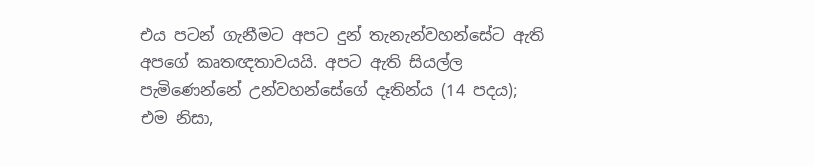එය පටන් ගැනීමට අපට දුන් තැනැන්වහන්සේට ඇති අපගේ කෘතඥතාවයයි. අපට ඇති සියල්ල පැමිණෙන්නේ උන්වහන්සේගේ දෑතින්ය (14 පදය); එම නිසා,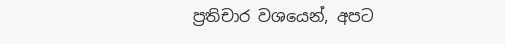ප්‍රතිචාර වශයෙන්, අපට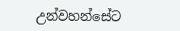උන්වහන්සේට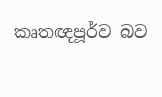කෘතඥපූර්ව බව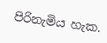පිරිනැමිය හැක.